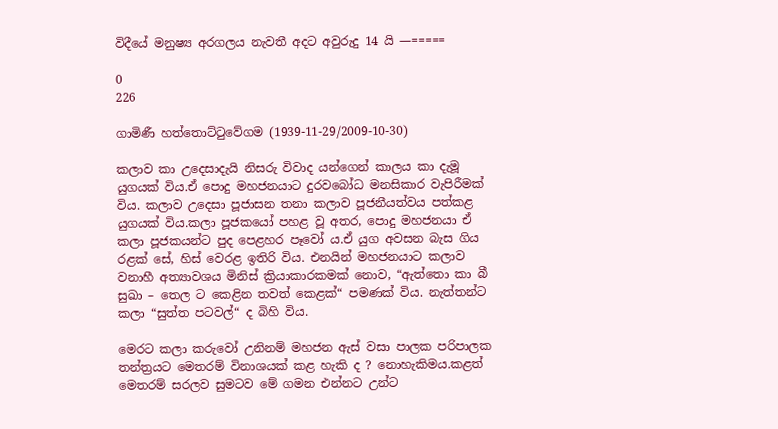විදීයේ මනුෂ්‍ය අරගලය නැවතී අදට අවුරුදු 14 යි —=====

0
226

ගාමිණී හත්තොට්ටුවේගම (1939-11-29/2009-10-30)

කලාව කා උදෙසාදැයි නිසරු විවාද යන්ගෙන් කාලය කා දැමූ යුගයක් විය.ඒ පොදු මහජනයාට දුරවබෝධ මනසිකාර වැපිරීමක් විය. කලාව උදෙසා පූජාසන තනා කලාව පූජනීයත්වය පත්කළ යුගයක් විය.කලා පූජකයෝ පහළ වූ අතර, පොදු මහජනයා ඒ කලා පූජකයන්ට පුද පෙළහර පෑවෝ ය.ඒ යුග අවසන බැස ගිය රළක් සේ, හිස් වෙරළ ඉතිරි විය. එනයින් මහජනයාට කලාව වනාහී අත්‍යාවශය මිනිස් ක්‍රියාකාරකමක් නොව, “ඇත්තො කා බී සුඛා – තෙල ට කෙළින තවත් කෙළක්“ පමණක් විය. නැත්තන්ට කලා “සුත්ත පටවල්“ ද බිහි විය.

මෙරට කලා කරුවෝ උනිනම් මහජන ඇස් වසා පාලක පරිපාලක තන්ත්‍රයට මෙතරම් විනාශයක් කළ හැකි ද ? නොහැකිමය.කළත් මෙතරම් සරලව සුමටව මේ ගමන එන්නට උන්ට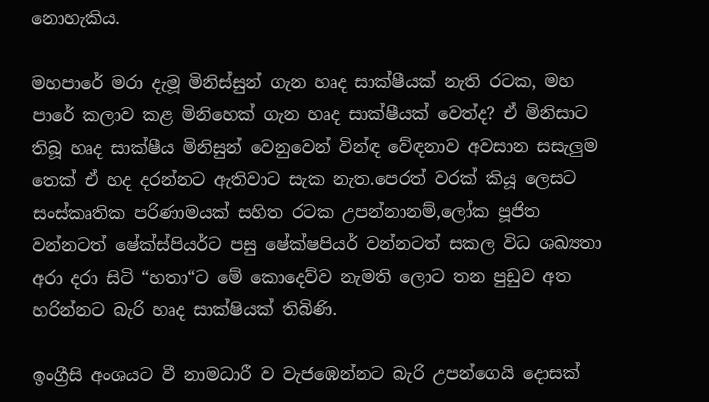නොහැකිය.

මහපාරේ මරා දැමූ මිනිස්සුන් ගැන හෘද සාක්ෂීයක් නැති රටක, මහ පාරේ කලාව කළ මිනිහෙක් ගැන හෘද සාක්ෂීයක් වෙත්ද? ඒ මිනිසාට තිබූ හෘද සාක්ෂීය මිනිසුන් වෙනුවෙන් වින්ඳ වේඳනාව අවසාන සසැලුම තෙක් ඒ හද දරන්නට ඇතිවාට සැක නැත.පෙරත් වරක් කියූ ලෙසට සංස්කෘතික පරිණාමයක් සහිත රටක උපන්නානම්,ලෝක පූජිත වන්නටත් ෂේක්ස්පියර්ට පසු ෂේක්ෂපියර් වන්නටත් සකල විධ ශඛ්‍යතා අරා දරා සිටි “හතා“ට මේ කොදෙව්ව නැමති ලොට තන පුඩුව අත හරින්නට බැරි හෘද සාක්ෂියක් තිබිණි.

ඉංග්‍රීසි අංශයට වී නාමධාරී ව වැජඹෙන්නට බැරි උපන්ගෙයි දොසක්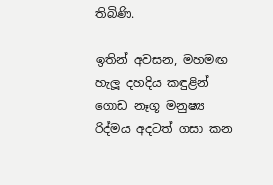තිබිණි.

ඉතින් අවසන, මහමඟ හැලූ දහදිය කඳුළින් ගොඩ නෑගූ මනුෂ්‍ය රිද්මය අදටත් ගසා කන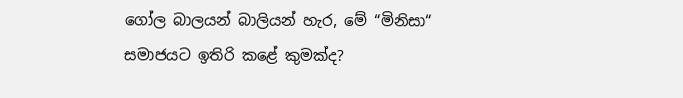ගෝල බාලයන් බාලියන් හැර, මේ “මිනිසා“ සමාජයට ඉතිරි කළේ කුමක්ද?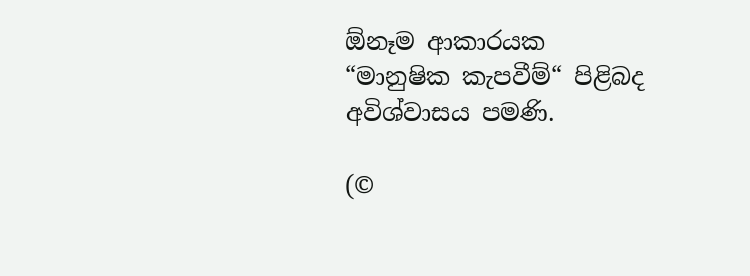ඕනෑම ආකාරයක “මානුෂික කැපවීම්“ පිළිබද අවිශ්වාසය පමණි.

(©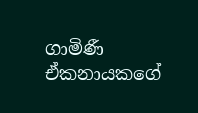ගාමිණී ඒකනායකගේ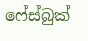ෆේස්බුක්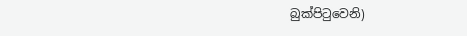බුක්පිටුවෙනි)